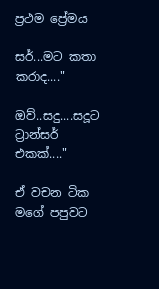ප්‍රථම ප්‍රේමය

සර්...මට කතා කරාද...."

ඔව්..සදු....සදූට ට්‍රාන්සර් එකක්...."

ඒ වචන ටික මගේ පපුවට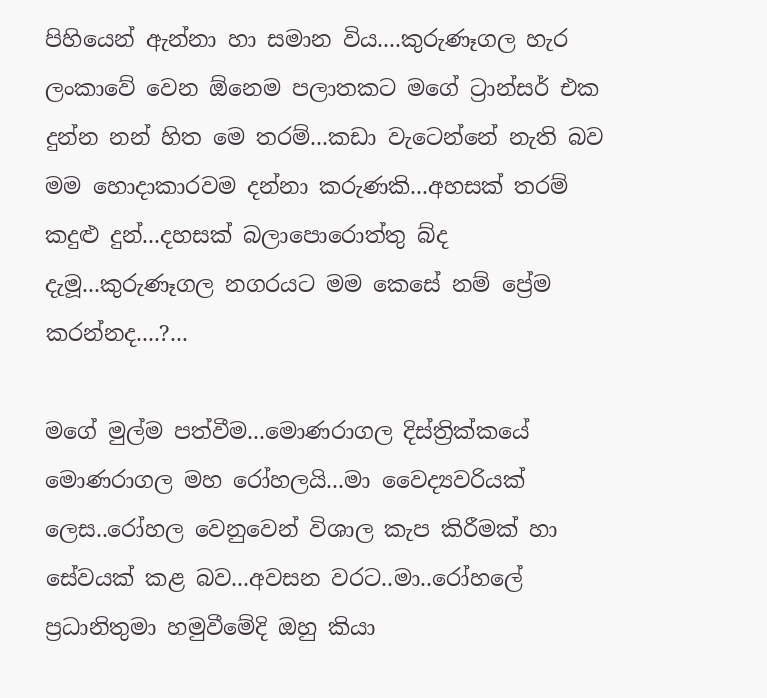පිහියෙන් ඇන්නා හා සමාන විය....කුරුණෑගල හැර ලංකාවේ වෙන ඕනෙම පලාතකට මගේ ට්‍රාන්සර් එක දුන්න නන් හිත මෙ තරම්...කඩා වැටෙන්නේ නැති බව මම හොදාකාරවම දන්නා කරුණකි...අහසක් තරම් කදුළු දුන්...දහසක් බලාපොරොත්තු බ්ද දැමූ...කුරුණෑගල නගරයට මම කෙසේ නම් ප්‍රේම කරන්නද....?...

මගේ මුල්ම පත්වීම...මොණරාගල දිස්ත්‍රික්කයේ මොණරාගල මහ රෝහලයි...මා වෛද්‍යවරියක් ලෙස..රෝහල වෙනුවෙන් විශාල කැප කිරීමක් හා සේවයක් කළ බව...අවසන වරට..මා..රෝහලේ ප්‍රධානිතුමා හමුවීමේදි ඔහු කියා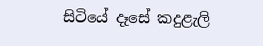සිටියේ දෑසේ කදුළැලි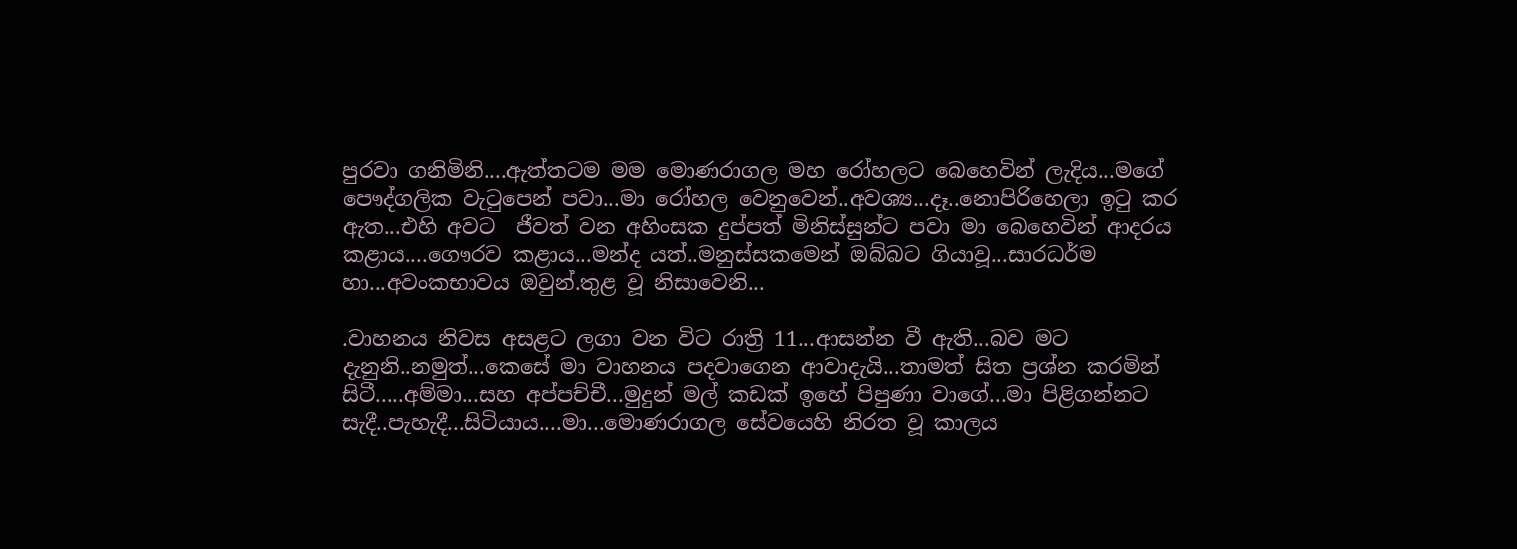පුරවා ගනිමිනි....ඇත්තටම මම මොණරාගල මහ රෝහලට බෙහෙවින් ලැදිය...මගේ පෞද්ගලික වැටුපෙන් පවා...මා රෝහල වෙනුවෙන්..අවශ්‍ය...දෑ..නොපිරිහෙලා ඉටු කර ඇත...එහි අවට  ජීවත් වන අහිංසක දුප්පත් මිනිස්සුන්ට පවා මා බෙහෙවින් ආදරය කළාය....ගෞරව කළාය...මන්ද යත්..මනුස්සකමෙන් ඔබ්බට ගියාවූ...සාරධර්ම හා...අවංකභාවය ඔවුන්.තුළ වූ නිසාවෙනි...

.වාහනය නිවස අසළට ලගා වන විට රාත්‍රි 11...ආසන්න වී ඇති...බව මට දැනුනි..නමුත්...කෙසේ මා වාහනය පදවාගෙන ආවාදැයි...තාමත් සිත ප්‍රශ්න කරමින් සිටී.....අම්මා...සහ අප්පච්චී...මුදුන් මල් කඩක් ඉහේ පිපුණා වාගේ...මා පිළිගන්නට සැදී..පැහැදී...සිටියාය....මා...මොණරාගල සේවයෙහි නිරත වූ කාලය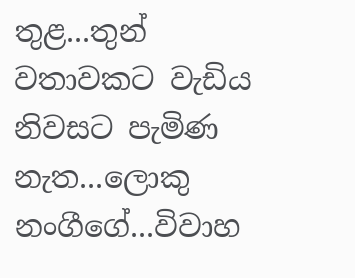තුළ...තුන් වතාවකට වැඩිය නිවසට පැමිණ නැත...ලොකු නංගීගේ...විවාහ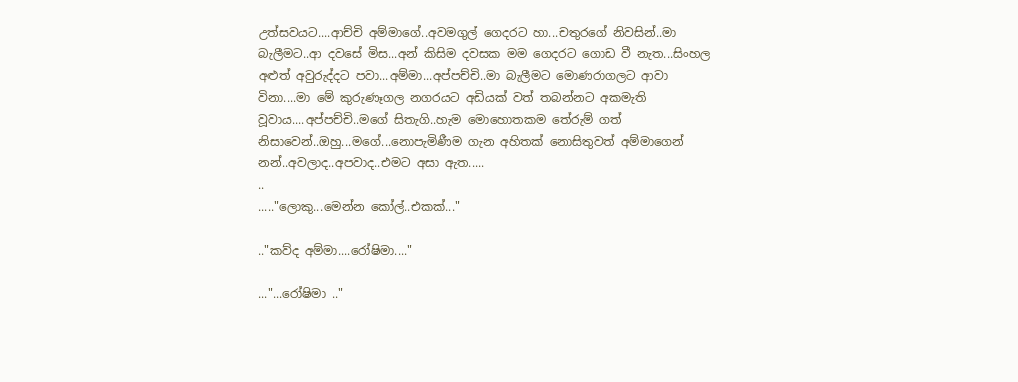උත්සවයට....ආච්චි අම්මාගේ..අවමගුල් ගෙදරට හා...චතුරගේ නිවසින්..මා බැලීමට..ආ දවසේ මිස...අන් කිසිම දවසක මම ගෙදරට ගොඩ වී නැත...සිංහල අළුත් අවුරුද්දට පවා...අම්මා...අප්පච්චි..මා බැලීමට මොණරාගලට ආවා විනා....මා මේ කුරුණෑගල නගරයට අඩියක් වත් තබන්නට අකමැති වූවාය....අප්පච්චි..මගේ සිතැගි..හැම මොහොතකම තේරුම් ගත් නිසාවෙන්..ඔහු...මගේ...නොපැමිණීම ගැන අහිතක් නොසිතුවත් අම්මාගෙන් නන්..අවලාද..අපවාද..එමට අසා ඇත.....
..
....."ලොකු...මෙන්න කෝල්..එකක්..."

.."කව්ද අම්මා....රෝෂිමා...."

..."...රෝෂිමා .."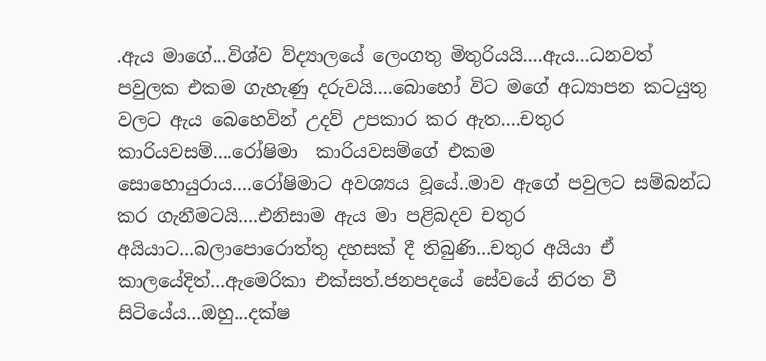.ඇය මාගේ...විශ්ව ව්ද්‍යාලයේ ලෙංගතු මිතුරියයි....ඇය...ධනවත් පවුලක එකම ගැහැණු දරුවයි....බොහෝ විට මගේ අධ්‍යාපන කටයුතු වලට ඇය බෙහෙවින් උදව් උපකාර කර ඇත....චතුර කාරියවසම්....රෝෂිමා  කාරියවසම්ගේ එකම සොහොයුරාය....රෝෂිමාට අවශ්‍යය වූයේ..මාව ඇගේ පවුලට සම්බන්ධ කර ගැනීමටයි....එනිසාම ඇය මා පළිබදව චතුර අයියාට...බලාපොරොත්තු දහසක් දී තිබුණි...චතුර අයියා ඒ කාලයේදිත්...ඇමෙරිකා එක්සත්.ජනපදයේ සේවයේ නිරත වී සිටියේය...ඔහු...දක්ෂ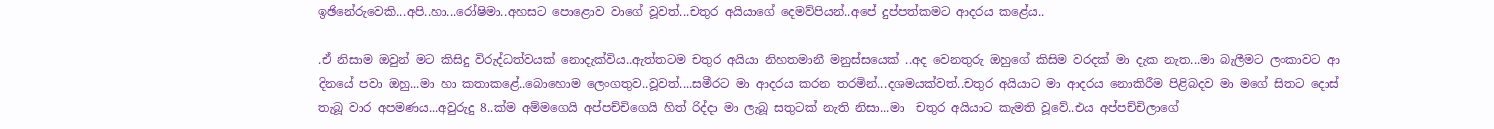ඉඡිනේරුවෙකි...අපි..හා...රෝෂිමා..අහසට පොළොව වාගේ වූවත්...චතුර අයියාගේ දෙමව්පියන්..අපේ දුප්පත්කමට ආදරය කළේය..

.ඒ නිසාම ඔවුන් මට කිසිදු විරුද්ධත්වයක් නොදැක්විය..ඇත්තටම චතුර අයියා නිහතමානී මනුස්සයෙක් ..අද වෙනතුරු ඔහුගේ කිසිම වරදක් මා දැක නැත...මා බැලීමට ලංකාවට ආ දිනයේ පවා ඔහු...මා හා කතාකළේ..බොහොම ලෙංගතුව..වූවත්....සමීරට මා ආදරය කරන තරමින්...දශමයක්වත්..චතුර අයියාට මා ආදරය නොකිරීම පිළිබදව මා මගේ සිතට දොස් තැබූ වාර අපමණය...අවුරුදු 8..ක්ම අම්මගෙයි අප්පච්චිගෙයි හිත් රිද්දා මා ලැබූ සතුටක් නැති නිසා...මා  චතුර අයියාට කැමති වූවේ..එය අප්පච්චිලාගේ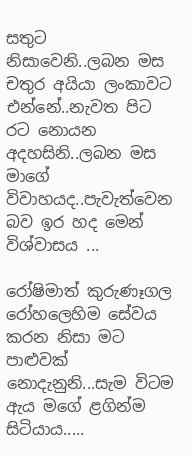සතුට නිසාවෙනි..ලබන මස චතුර අයියා ලංකාවට එන්නේ..නැවත පිට රට නොයන අදහසිනි..ලබන මස මාගේ විවාහයද..පැවැත්වෙන බව ඉර හද මෙන් විශ්වාසය ...

රෝෂිමාත් කුරුණෑගල රෝහලෙහිම සේවය කරන නිසා මට පාළුවක් නොදැනුනි...සැම විටම ඇය මගේ ළගින්ම සිටියාය.....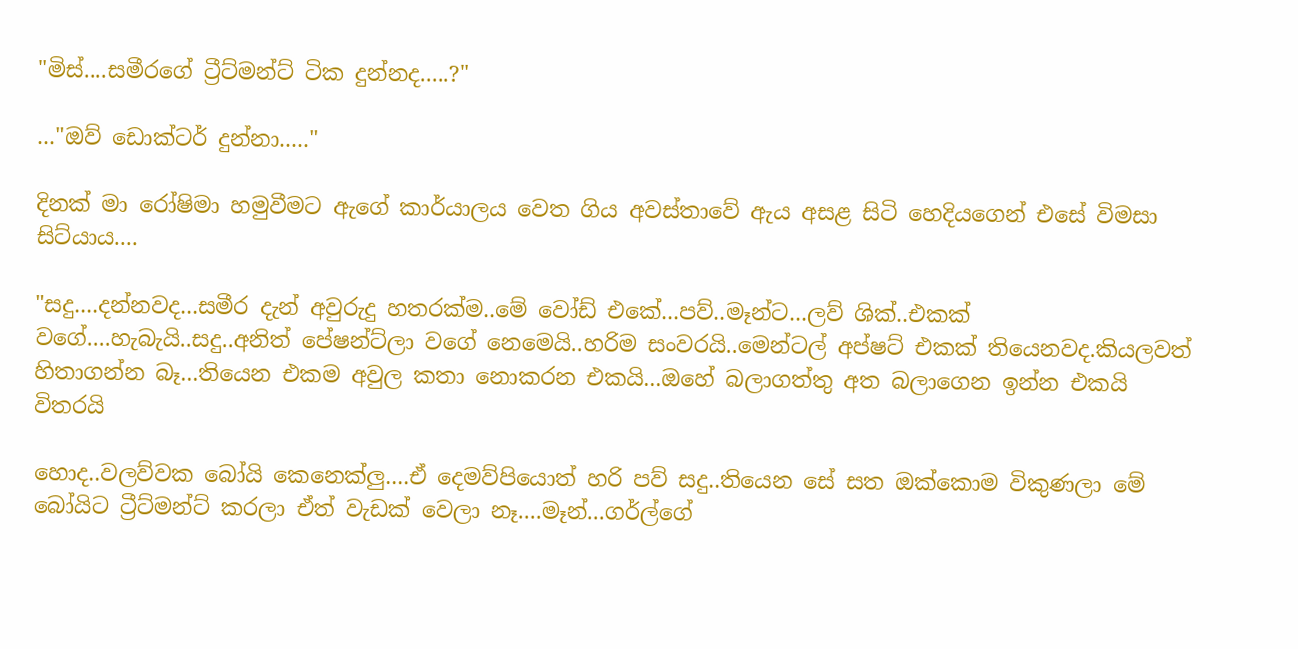"මිස්....සමීරගේ ට්‍රීට්මන්ට් ටික දුන්නද.....?"

..."ඔව් ඩොක්ටර් දුන්නා....."

දිනක් මා රෝෂිමා හමුවීමට ඇගේ කාර්යාලය වෙත ගිය අවස්තාවේ ඇය අසළ සිටි හෙදියගෙන් එසේ විමසා සිට්යාය....

"සදු....දන්නවද...සමීර දැන් අවුරුදු හතරක්ම..මේ වෝඩ් එකේ...පව්..මෑන්ට...ලව් ශික්..එකක් වගේ....හැබැයි..සදු..අනිත් පේෂන්ට්ලා වගේ නෙමෙයි..හරිම සංවරයි..මෙන්ටල් අප්ෂට් එකක් තියෙනවද.කියලවත් හිතාගන්න බෑ...තියෙන එකම අවුල කතා නොකරන එකයි...ඔහේ බලාගත්තු අත බලාගෙන ඉන්න එකයි විතරයි

හොද..වලව්වක බෝයි කෙනෙක්ලු....ඒ දෙමව්පියොත් හරි පව් සදු..තියෙන සේ සත ඔක්කොම විකුණලා මේ බෝයිට ට්‍රීට්මන්ට් කරලා ඒත් වැඩක් වෙලා නෑ....මෑන්...ගර්ල්ගේ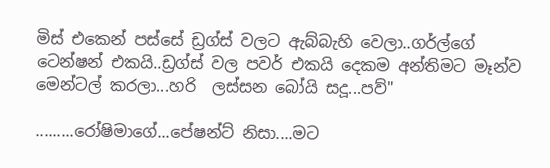මිස් එකෙන් පස්සේ ඩ්‍රග්ස් වලට ඇබ්බැහි වෙලා..ගර්ල්ගේ ටෙන්ෂන් එකයි..ඩ්‍රග්ස් වල පවර් එකයි දෙකම අන්තිමට මෑන්ව මෙන්ටල් කරලා...හරි  ලස්සන බෝයි සදූ...පව්"

.........රෝෂිමාගේ...පේෂන්ට් නිසා....මට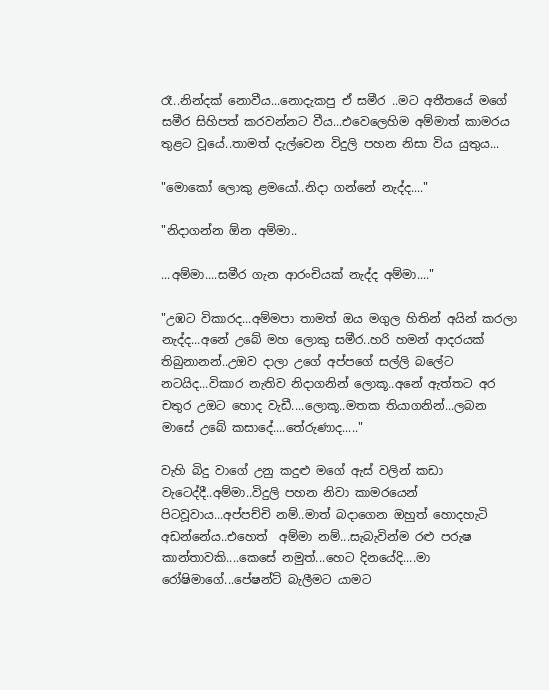රෑ..නින්දක් නොවීය...නොදැකපු ඒ සමීර ..මට අතීතයේ මගේ සමීර සිහිපත් කරවන්නට වීය...එවෙලෙහිම අම්මාත් කාමරය තුළට වූයේ..තාමත් දැල්වෙන විදුලි පහන නිසා විය යුතුය...

"මොකෝ ලොකු ළමයෝ..නිදා ගන්නේ නැද්ද...."

"නිදාගන්න ඕන අම්මා..

...අම්මා....සමීර ගැන ආරංචියක් නැද්ද අම්මා...."

"උඹට විකාරද...අම්මපා තාමත් ඔය මගුල හිතින් අයින් කරලා නැද්ද...අනේ උබේ මහ ලොකු සමීර..හරි හමන් ආදරයක් තිබුනානන්..උඔව දාලා උගේ අප්පගේ සල්ලි බලේට නටයිද...විකාර නැතිව නිදාගනින් ලොකූ..අනේ ඇත්තට අර චතුර උඔට හොද වැඩී....ලොකූ..මතක තියාගනින්...ලබන මාසේ උබේ කසාදේ....තේරුණාද....."

වැහි බිදු වාගේ උනු කදුළු මගේ ඇස් වලින් කඩා වැටෙද්දී..අම්මා..විදුලි පහන නිවා කාමරයෙන් පිටවූවාය...අප්පච්චි නම්..මාත් බදාගෙන ඔහුත් හොදහැටි අඩන්නේය..එහෙත්  අම්මා නම්...සැබැවින්ම රළු පරුෂ කාන්තාවකි....කෙසේ නමුත්...හෙට දිනයේදි....මා රෝෂිමාගේ...පේෂන්ට් බැලීමට යාමට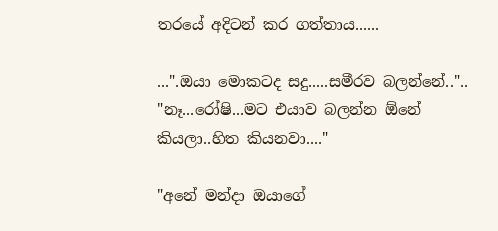තරයේ අදිටන් කර ගත්තාය......

...".ඔයා මොකටද සදු.....සමීරව බලන්නේ.."..
"නෑ...රෝෂි...මට එයාව බලන්න ඕනේ කියලා..හිත කියනවා...."

"අනේ මන්දා ඔයාගේ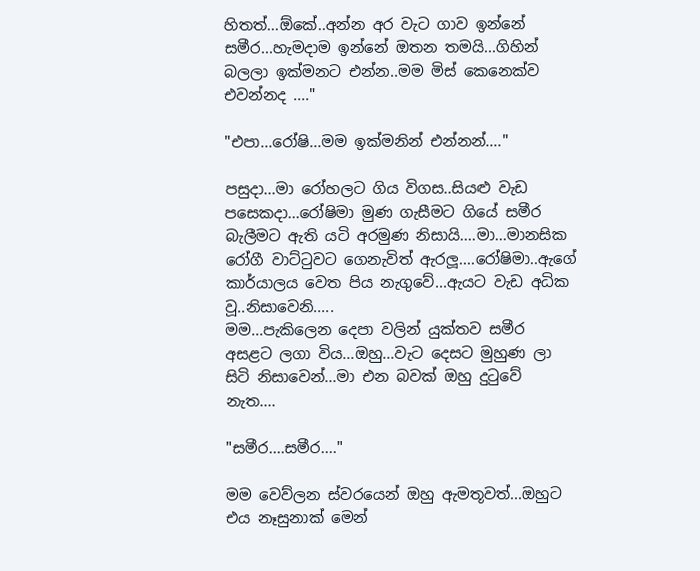හිතත්...ඕකේ..අන්න අර වැට ගාව ඉන්නේ සමීර...හැමදාම ඉන්නේ ඔතන තමයි...ගිහින් බලලා ඉක්මනට එන්න..මම මිස් කෙනෙක්ව එවන්නද ...."

"එපා...රෝෂි...මම ඉක්මනින් එන්නන්...."

පසුදා...මා රෝහලට ගිය විගස..සියළු වැඩ පසෙකදා...රෝෂිමා මුණ ගැසීමට ගියේ සමීර බැලීමට ඇති යටි අරමුණ නිසායි....මා...මානසික රෝගී වාට්ටුවට ගෙනැවිත් ඇරලූ....රෝෂිමා..ඇගේ කාර්යාලය වෙත පිය නැගුවේ...ඇයට වැඩ අධික වූ..නිසාවෙනි.....
මම...පැකිලෙන දෙපා වලින් යුක්තව සමීර අසළට ලගා විය...ඔහු...වැට දෙසට මුහුණ ලා සිටි නිසාවෙන්...මා එන බවක් ඔහු දුටුවේ නැත....

"සමීර....සමීර...."

මම වෙව්ලන ස්වරයෙන් ඔහු ඇමතූවත්...ඔහුට එය නෑසුනාක් මෙන්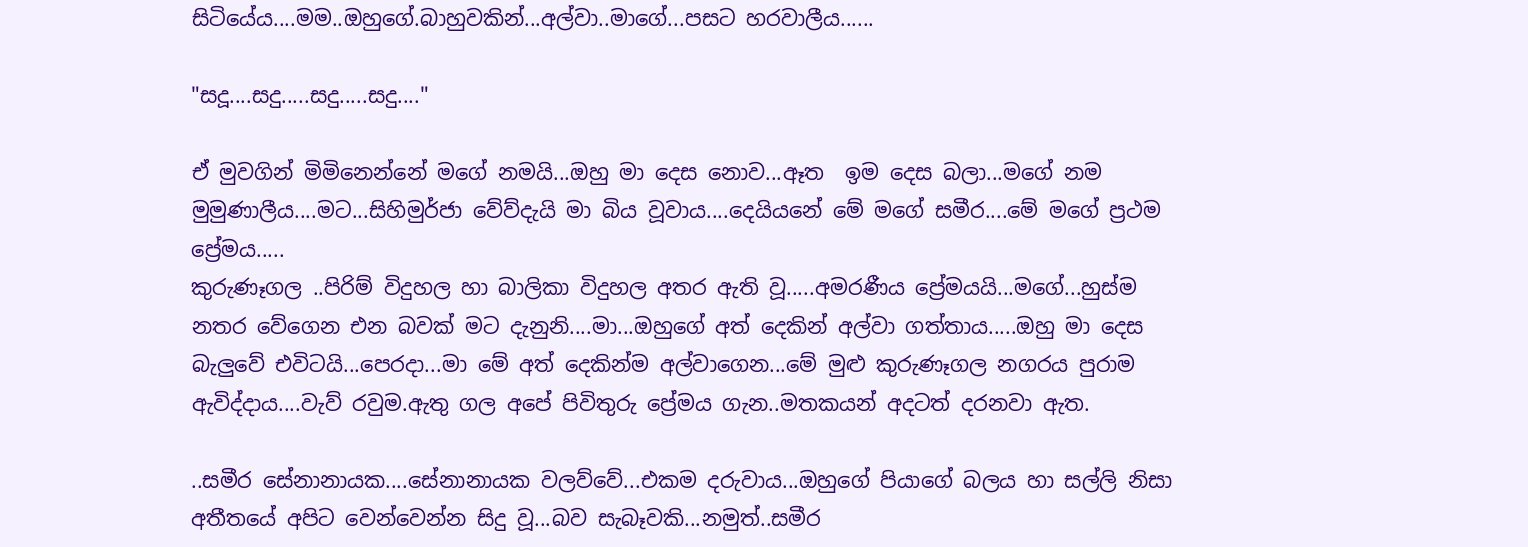සිටියේය....මම..ඔහුගේ.බාහුවකින්...අල්වා..මාගේ...පසට හරවාලීය......

"සදූ....සදු.....සදු.....සදු...."

ඒ මුවගින් මිමිනෙන්නේ මගේ නමයි...ඔහු මා දෙස නොව...ඈත  ඉම දෙස බලා...මගේ නම මුමුණාලීය....මට...සිහිමුර්ජා වේව්දැයි මා බිය වූවාය....දෙයියනේ මේ මගේ සමීර....මේ මගේ ප්‍රථම ප්‍රේමය.....
කුරුණෑගල ..පිරිම් විදුහල හා බාලිකා විදුහල අතර ඇති වූ.....අමරණීය ප්‍රේමයයි...මගේ...හුස්ම නතර වේගෙන එන බවක් මට දැනුනි....මා...ඔහුගේ අත් දෙකින් අල්වා ගත්තාය.....ඔහු මා දෙස බැලුවේ එවිටයි...පෙරදා...මා මේ අත් දෙකින්ම අල්වාගෙන...මේ මුළු කුරුණෑගල නගරය පුරාම ඇවිද්දාය....වැව් රවුම.ඇතු ගල අපේ පිවිතුරු ප්‍රේමය ගැන..මතකයන් අදටත් දරනවා ඇත.

..සමීර සේනානායක....සේනානායක වලව්වේ...එකම දරුවාය...ඔහුගේ පියාගේ බලය හා සල්ලි නිසා අතීතයේ අපිට වෙන්වෙන්න සිදු වූ...බව සැබෑවකි...නමුත්..සමීර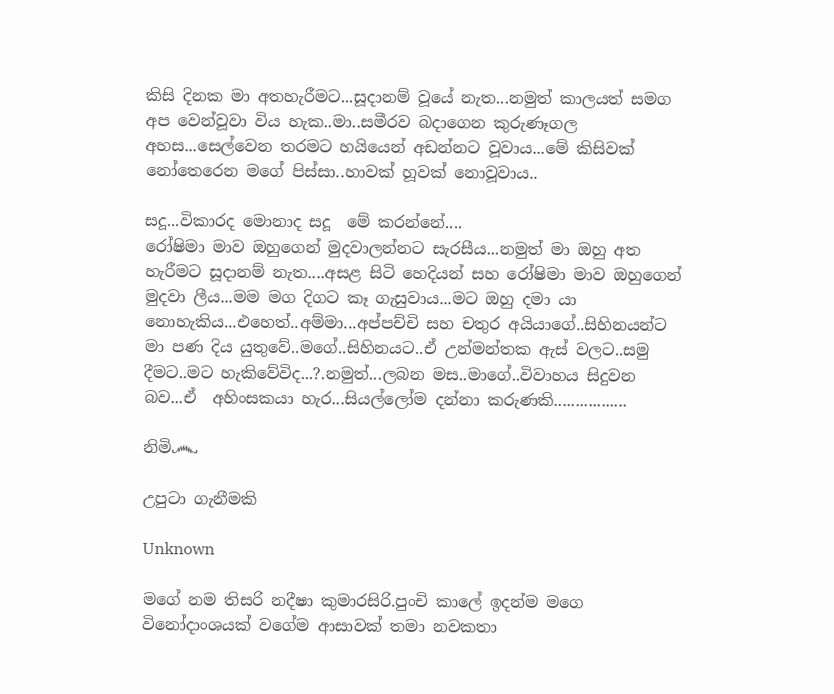කිසි දිනක මා අතහැරීමට...සූදානම් වූයේ නැත...නමුත් කාලයත් සමග අප වෙන්වූවා විය හැක..මා..සමීරව බදාගෙන කුරුණෑගල අහස...සෙල්වෙන තරමට හයියෙන් අඩන්නට වූවාය...මේ කිසිවක් නෝතෙරෙන මගේ පිස්සා..හාවක් හූවක් නොවූවාය..

සදූ...විකාරද මොනාද සදූ  මේ කරන්නේ....
රෝෂිමා මාව ඔහුගෙන් මුදවාලන්නට සැරසීය...නමුත් මා ඔහු අත හැරීමට සූදානම් නැත....අසළ සිටි හෙදියන් සහ රෝෂිමා මාව ඔහුගෙන් මුදවා ලීය...මම මග දිගට කෑ ගැසුවාය...මට ඔහු දමා යා නොහැකිය...එහෙත්..අම්මා...අප්පච්චි සහ චතුර අයියාගේ..සිහිනයන්ට මා පණ දිය යුතුවේ..මගේ..සිහිනයට..ඒ උන්මන්තක ඇස් වලට..සමු   දීමට..මට හැකිවේවිද...?.නමුත්...ලබන මස..මාගේ..විවාහය සිදුවන බව...ඒ  අහිංසකයා හැර...සියල්ලෝම දන්නා කරුණකි.................

නිමි෴

උපුටා ගැනීමකි

Unknown

මගේ නම තිසරි නදීෂා කුමාරසිරි.පුංචි කාලේ ඉදන්ම මගෙ විනෝදාංශයක් වගේම ආසාවක් තමා නවකතා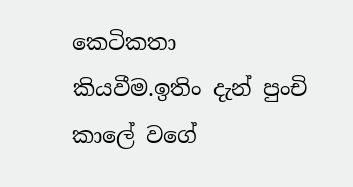කෙටිකතා කියවීම.ඉතිං දැන් පුංචි කාලේ වගේ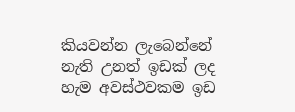කියවන්න ලැබෙන්නේ නැති උනත් ඉඩක් ලද හැම අවස්ථවකම ඉඩ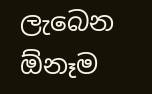ලැබෙන ඕනෑම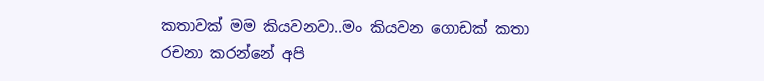කතාවක් මම කියවනවා..මං කියවන ගොඩක් කතා රචනා කරන්නේ අපි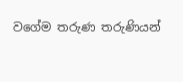වගේම තරුණ තරුණියන්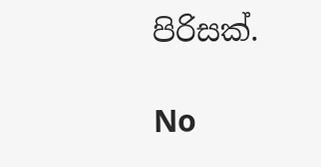පිරිසක්.

No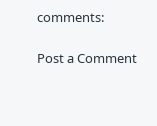comments:

Post a Comment